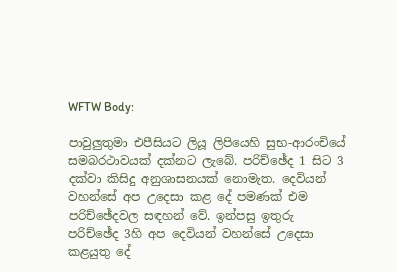WFTW Body:

පාවුලුතුමා එපීසියට ලියූ ලිපියෙහි සුභ-ආරංචියේ සමබරථාවයක් දක්නට ලැබේ. පරිච්ඡේද 1 සිට 3 දක්වා කිසිදු අනුශාසනයක් නොමැත. දෙවියන් වහන්සේ අප උදෙසා කළ දේ පමණක් එම පරිච්ඡේදවල සඳහන් වේ. ඉන්පසු ඉතුරු පරිච්ඡේද 3හි අප දෙවියන් වහන්සේ උදෙසා කළයුතු දේ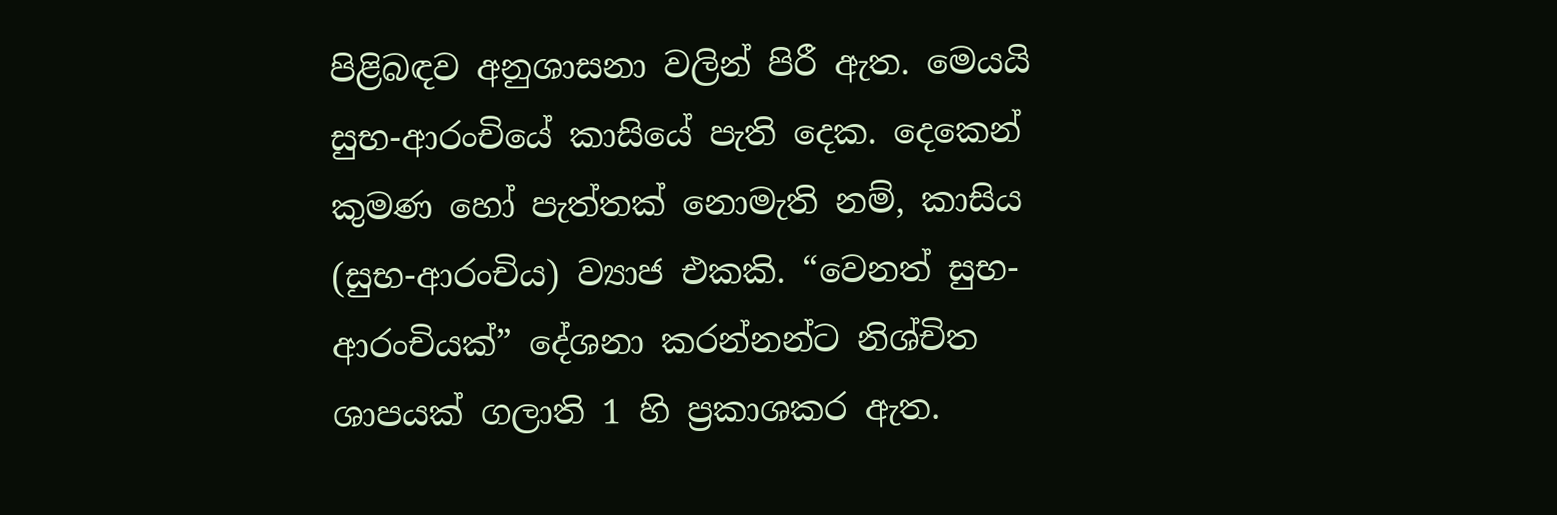පිළිබඳව අනුශාසනා වලින් පිරී ඇත. මෙයයි සුභ-ආරංචියේ කාසියේ පැති දෙක. දෙකෙන් කුමණ හෝ පැත්තක් නොමැති නම්, කාසිය (සුභ-ආරංචිය) ව්‍යාජ එකකි. “වෙනත් සුභ-ආරංචියක්” දේශනා කරන්නන්ට නිශ්චිත ශාපයක් ගලාති 1 හි ප්‍රකාශකර ඇත.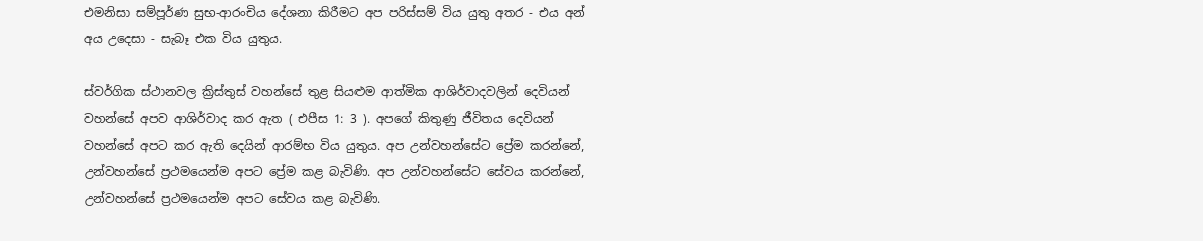එමනිසා සම්පූර්ණ සුභ-ආරංචිය දේශනා කිරීමට අප පරිස්සම් විය යුතු අතර - එය අන් අය උදෙසා - සැබෑ එක විය යුතුය.

ස්වර්ගික ස්ථානවල ක්‍රිස්තුස් වහන්සේ තුළ සියළුම ආත්මික ආශිර්වාදවලින් දෙවියන් වහන්සේ අපව ආශිර්වාද කර ඇත ( එපීස 1: 3 ). අපගේ කිතුණු ජීවිතය දෙවියන් වහන්සේ අපට කර ඇති දෙයින් ආරම්භ විය යුතුය. අප උන්වහන්සේට ප්‍රේම කරන්නේ, උන්වහන්සේ ප්‍රථමයෙන්ම අපට ප්‍රේම කළ බැවිණි. අප උන්වහන්සේට සේවය කරන්නේ, උන්වහන්සේ ප්‍රථමයෙන්ම අපට සේවය කළ බැවිණි.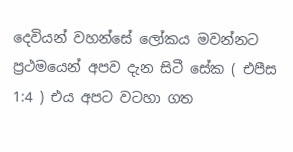දෙවියන් වහන්සේ ලෝකය මවන්නට ප්‍රථමයෙන් අපව දැන සිටී සේක ( එපීස 1:4 ) එය අපට වටහා ගත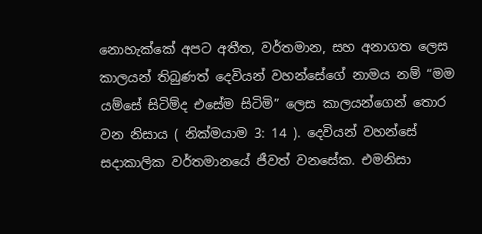නොහැක්කේ අපට අතීත, වර්තමාන, සහ අනාගත ලෙස කාලයන් තිබුණත් දෙවියන් වහන්සේගේ නාමය නම් “මම යම්සේ සිටිම්ද එසේම සිටිමි” ලෙස කාලයන්ගෙන් තොර වන නිසාය ( නික්මයාම 3: 14 ). දෙවියන් වහන්සේ සදාකාලික වර්තමානයේ ජීවත් වනසේක. එමනිසා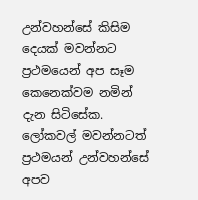උන්වහන්සේ කිසිම දෙයක් මවන්නට ප්‍රථමයෙන් අප සෑම කෙනෙක්වම නමින් දැන සිටිසේක. ලෝකවල් මවන්නටත් ප්‍රථමයන් උන්වහන්සේ අපව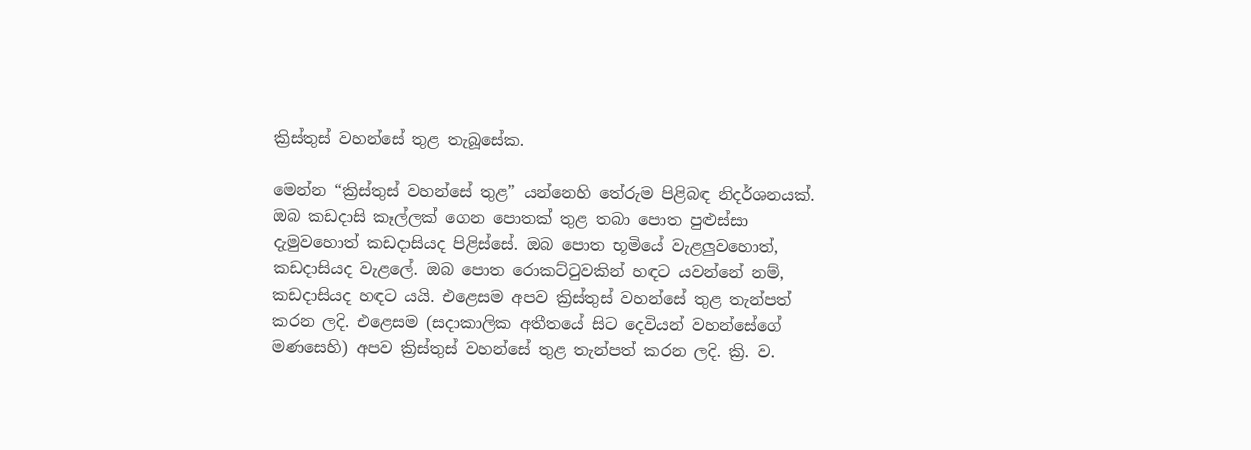ක්‍රිස්තුස් වහන්සේ තුළ තැබූසේක.

මෙන්න “ක්‍රිස්තුස් වහන්සේ තුළ” යන්නෙහි තේරුම පිළිබඳ නිදර්ශනයක්. ඔබ කඩදාසි කෑල්ලක් ගෙන පොතක් තුළ තබා පොත පුළුස්සා දැමුවහොත් කඩදාසියද පිළිස්සේ. ඔබ පොත භූමියේ වැළලුවහොත්, කඩදාසියද වැළලේ. ඔබ පොත රොකට්ටුවකින් හඳට යවන්නේ නම්, කඩදාසියද හඳට යයි. එළෙසම අපව ක්‍රිස්තුස් වහන්සේ තුළ තැන්පත් කරන ලදි. එළෙසම (සදාකාලික අතීතයේ සිට දෙවියන් වහන්සේගේ මණසෙහි) අපව ක්‍රිස්තුස් වහන්සේ තුළ තැන්පත් කරන ලදි. ක්‍රි. ව.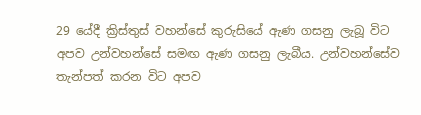29 යේදී ක්‍රිස්තුස් වහන්සේ කුරුසියේ ඇණ ගසනු ලැබූ විට අපව උන්වහන්සේ සමඟ ඇණ ගසනු ලැබීය. උන්වහන්සේව තැන්පත් කරන විට අපව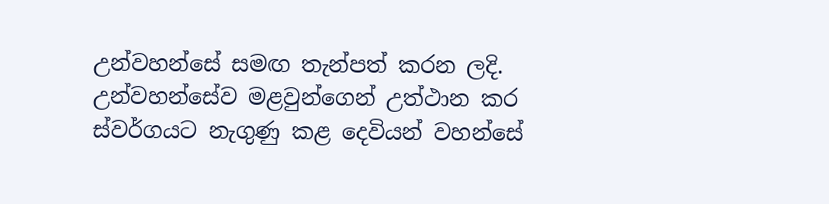උන්වහන්සේ සමඟ තැන්පත් කරන ලදි. උන්වහන්සේව මළවුන්ගෙන් උත්ථාන කර ස්වර්ගයට නැගුණු කළ දෙවියන් වහන්සේ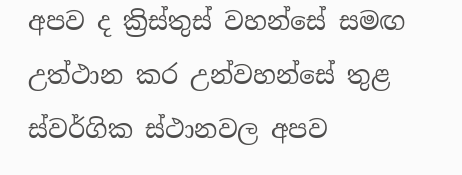අපව ද ක්‍රිස්තුස් වහන්සේ සමඟ උත්ථාන කර උන්වහන්සේ තුළ ස්වර්ගික ස්ථානවල අපව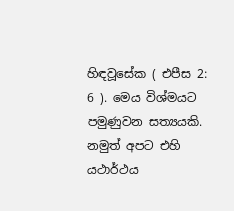හිඳවූසේක ( එපීස 2: 6 ). මෙය විශ්මයට පමුණුවන සත්‍යයකි. නමුත් අපට එහි යථාර්ථය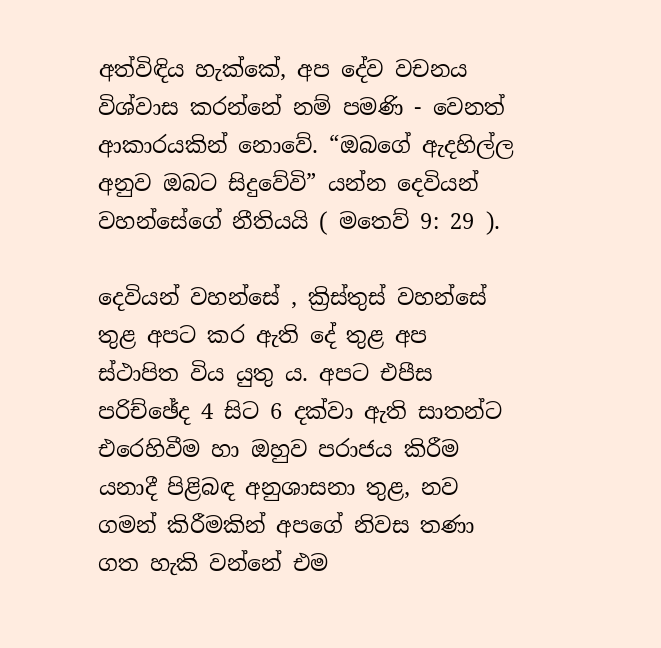අත්විඳිය හැක්කේ, අප දේව වචනය විශ්වාස කරන්නේ නම් පමණි - වෙනත් ආකාරයකින් නොවේ. “ඔබගේ ඇදහිල්ල අනුව ඔබට සිදුවේවි” යන්න දෙවියන් වහන්සේගේ නීතියයි ( මතෙව් 9: 29 ).

දෙවියන් වහන්සේ , ක්‍රිස්තුස් වහන්සේ තුළ අපට කර ඇති දේ තුළ අප ස්ථාපිත විය යුතු ය. අපට එපීස පරිච්ඡේද 4 සිට 6 දක්වා ඇති සාතන්ට එරෙහිවීම හා ඔහුව පරාජය කිරීම යනාදී පිළිබඳ අනුශාසනා තුළ, නව ගමන් කිරීමකින් අපගේ නිවස තණා ගත හැකි වන්නේ එම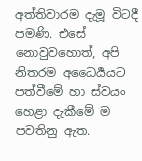අත්තිවාරම දැමූ විටදී පමණි. එසේ නොවුවහොත්, අපි නිතරම අධෛර්‍යයට පත්වීමේ හා ස්වයං හෙළා දැකීමේ ම පවතිනු ඇත.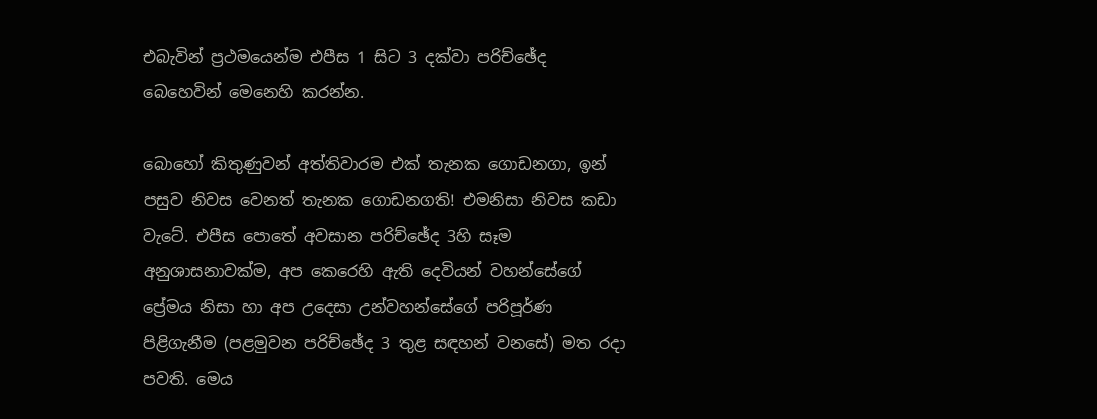එබැවින් ප්‍රථමයෙන්ම එපීස 1 සිට 3 දක්වා පරිච්ඡේද බෙහෙවින් මෙනෙහි කරන්න.

බොහෝ කිතුණුවන් අත්තිවාරම එක් තැනක ගොඩනගා, ඉන් පසුව නිවස වෙනත් තැනක ගොඩනගති! එමනිසා නිවස කඩා වැටේ. එපීස පොතේ අවසාන පරිච්ඡේද 3හි සෑම අනුශාසනාවක්ම, අප කෙරෙහි ඇති දෙවියන් වහන්සේගේ ප්‍රේමය නිසා හා අප උදෙසා උන්වහන්සේගේ පරිපූර්ණ පිළිගැනීම (පළමුවන පරිච්ඡේද 3 තුළ සඳහන් වනසේ) මත රදා පවති. මෙය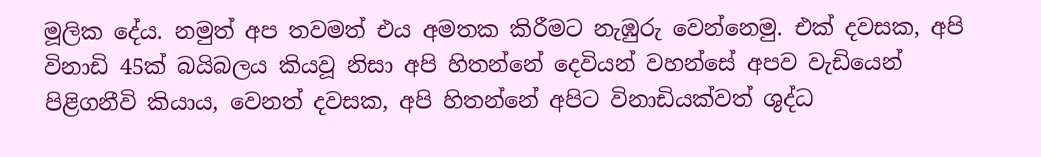මූලික දේය. නමුත් අප තවමත් එය අමතක කිරීමට නැඹුරු වෙන්නෙමු. එක් දවසක, අපි විනාඩි 45ක් බයිබලය කියවූ නිසා අපි හිතන්නේ දෙවියන් වහන්සේ අපව වැඩියෙන් පිළිගනීවි කියාය, වෙනත් දවසක, අපි හිතන්නේ අපිට විනාඩියක්වත් ශුද්ධ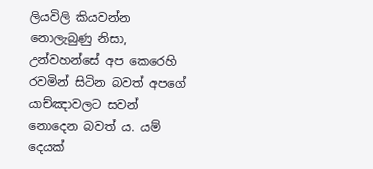ලියවිලි කියවන්න නොලැබුණු නිසා, උන්වහන්සේ අප කෙරෙහි රවමින් සිටින බවත් අපගේ යාච්ඤාවලට සවන් නොදෙන බවත් ය. යම් දෙයක්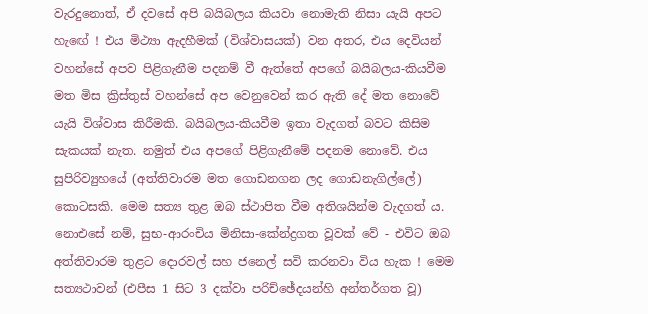වැරදුනොත්, ඒ දවසේ අපි බයිබලය කියවා නොමැති නිසා යැයි අපට හැඟේ ! එය මිථ්‍යා ඇදහීමක් (විශ්වාසයක්) වන අතර, එය දෙවියන් වහන්සේ අපව පිළිගැනීම පදනම් වී ඇත්තේ අපගේ බයිබලය-කියවීම මත මිස ක්‍රිස්තුස් වහන්සේ අප වෙනුවෙන් කර ඇති දේ මත නොවේ යැයි විශ්වාස කිරීමකි. බයිබලය-කියවීම ඉතා වැදගත් බවට කිසිම සැකයක් නැත. නමුත් එය අපගේ පිළිගැනීමේ පදනම නොවේ. එය සුපිරිව්‍යුහයේ (අත්තිවාරම මත ගොඩනගන ලද ගොඩනැගිල්ලේ) කොටසකි. මෙම සත්‍ය තුළ ඔබ ස්ථාපිත වීම අතිශයින්ම වැදගත් ය. නොඑසේ නම්, සුභ-ආරංචිය මිනිසා-කේන්ද්‍රගත වූවක් වේ - එවිට ඔබ අත්තිවාරම තුළට දොරවල් සහ ජනෙල් සවි කරනවා විය හැක ! මෙම සත්‍යථාවන් (එපීස 1 සිට 3 දක්වා පරිච්ඡේදයන්හි අන්තර්ගත වූ)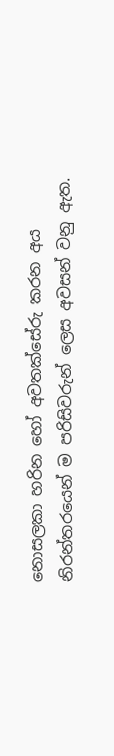නොසලකා හරින හෝ අවතක්සේරු කරන අය නිරන්තරයෙන් ම පරිසිවරුන් ලෙස අවසන් වනු ඇත.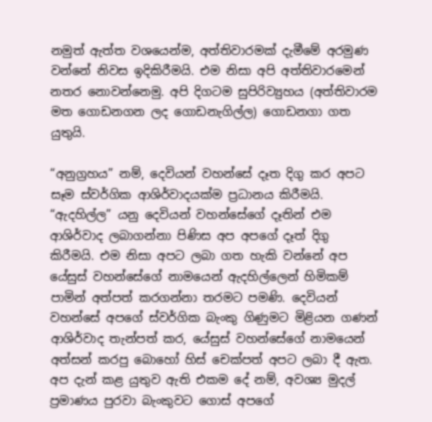නමුත් ඇත්ත වශයෙන්ම, අත්තිවාරමක් දැමීමේ අරමුණ වන්නේ නිවස ඉදිකිරීමයි. එම නිසා අපි අත්තිවාරමෙන් නතර නොවන්නෙමු. අපි දිගටම සුපිරිව්‍යුහය (අත්තිවාරම මත ගොඩනගන ලද ගොඩනැගිල්ල) ගොඩනගා ගත යුතුයි.

“අනුග්‍රහය” නම්, දෙවියන් වහන්සේ දෑත දිගු කර අපට සෑම ස්වර්ගික ආශිර්වාදයක්ම ප්‍රධානය කිරීමයි. “ඇදහිල්ල” යනු දෙවියන් වහන්සේගේ දෑතින් එම ආශිර්වාද ලබාගන්නා පිණිස අප අපගේ දෑත් දිගු කිරීමයි. එම නිසා අපට ලබා ගත හැකි වන්නේ අප යේසුස් වහන්සේගේ නාමයෙන් ඇදහිල්ලෙන් හිමිකම් පාමින් අත්පත් කරගන්නා තරමට පමණි. දෙවියන් වහන්සේ අපගේ ස්වර්ගික බැංකු ගිණුමට මිළියන ගණන් ආශිර්වාද තැන්පත් කර, යේසුස් වහන්සේගේ නාමයෙන් අත්සන් කරපු බොහෝ හිස් චෙක්පත් අපට ලබා දී ඇත. අප දැන් කළ යුතුව ඇති එකම දේ නම්, අවශ්‍ය මුදල් ප්‍රමාණය පුරවා බැංකුවට ගොස් අපගේ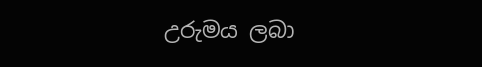උරුමය ලබා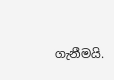ගැනීමයි.